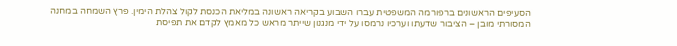הסעיפים הראשונים ברפורמה המשפטית עברו השבוע בקריאה ראשונה במליאת הכנסת לקול צהלת הימין. פרץ השמחה במחנה המסורתי מובן – הציבור שדעתו וערכיו נרמסו על ידי מנגנון שייתר מראש כל מאמץ לקדם את תפיסת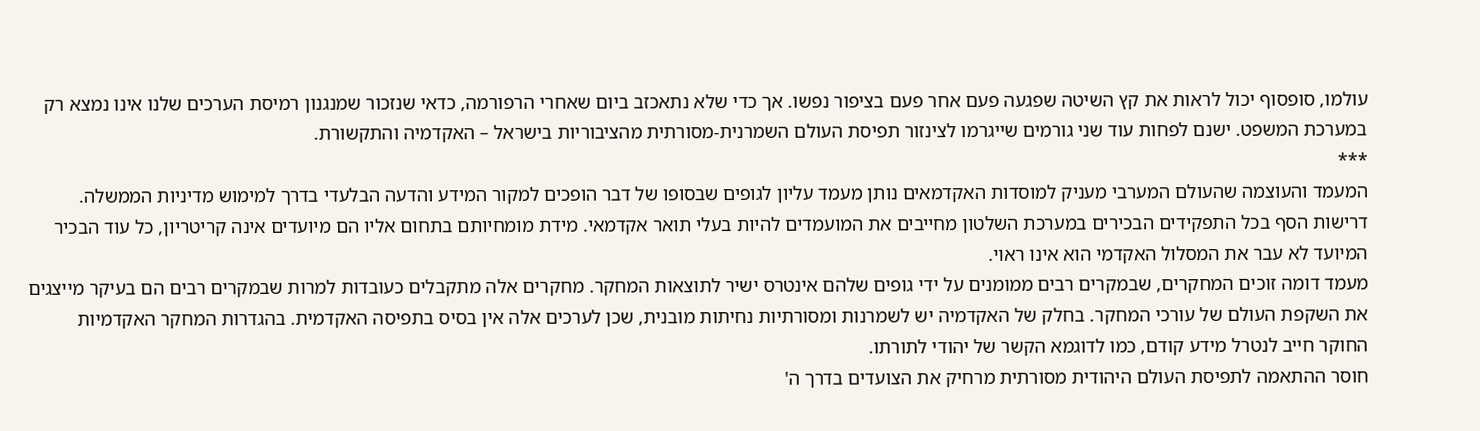עולמו, סופסוף יכול לראות את קץ השיטה שפגעה פעם אחר פעם בציפור נפשו. אך כדי שלא נתאכזב ביום שאחרי הרפורמה, כדאי שנזכור שמנגנון רמיסת הערכים שלנו אינו נמצא רק במערכת המשפט. ישנם לפחות עוד שני גורמים שייגרמו לצינזור תפיסת העולם השמרנית-מסורתית מהציבוריות בישראל – האקדמיה והתקשורת.
***
המעמד והעוצמה שהעולם המערבי מעניק למוסדות האקדמאים נותן מעמד עליון לגופים שבסופו של דבר הופכים למקור המידע והדעה הבלעדי בדרך למימוש מדיניות הממשלה. דרישות הסף בכל התפקידים הבכירים במערכת השלטון מחייבים את המועמדים להיות בעלי תואר אקדמאי. מידת מומחיותם בתחום אליו הם מיועדים אינה קריטריון, כל עוד הבכיר המיועד לא עבר את המסלול האקדמי הוא אינו ראוי.
מעמד דומה זוכים המחקרים, שבמקרים רבים ממומנים על ידי גופים שלהם אינטרס ישיר לתוצאות המחקר. מחקרים אלה מתקבלים כעובדות למרות שבמקרים רבים הם בעיקר מייצגים את השקפת העולם של עורכי המחקר. בחלק של האקדמיה יש לשמרנות ומסורתיות נחיתות מובנית, שכן לערכים אלה אין בסיס בתפיסה האקדמית. בהגדרות המחקר האקדמיות החוקר חייב לנטרל מידע קודם, כמו לדוגמא הקשר של יהודי לתורתו.
חוסר ההתאמה לתפיסת העולם היהודית מסורתית מרחיק את הצועדים בדרך ה'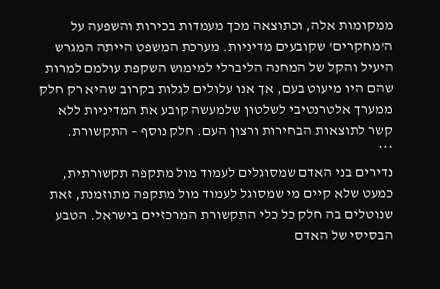ממקומות אלה, וכתוצאה מכך מעמדות בכירות והשפעה על ה'מחקרים' שקובעים מדיניות. מערכת המשפט הייתה המגרש היעיל והקל של המחנה הליברלי למימוש השקפת עולמם למרות שהם היו מיעוט בעם, אך אנו עלולים לגלות בקרוב שהיא רק חלק ממערך אלטרנטיבי לשלטון שלמעשה קובע את המדיניות ללא קשר לתוצאות הבחירות ורצון העם. חלק נוסף – התקשורת.
***
נדירים בני האדם שמסוגלים לעמוד מול מתקפה תקשורתית, כמעט שלא קיים מי שמסוגל לעמוד מול מתקפה מתוזמנת, זאת שנוטלים בה חלק כל כלי התקשורת המרכזיים בישראל. הטבע הבסיסי של האדם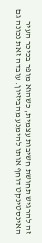זה להרגיש תחושת חשיבות עצמית, כשהוא מופר בכיכר העיר האינסטינקט דוחף אותו להימנע מהביזיון. עובדה זאת נכונה גם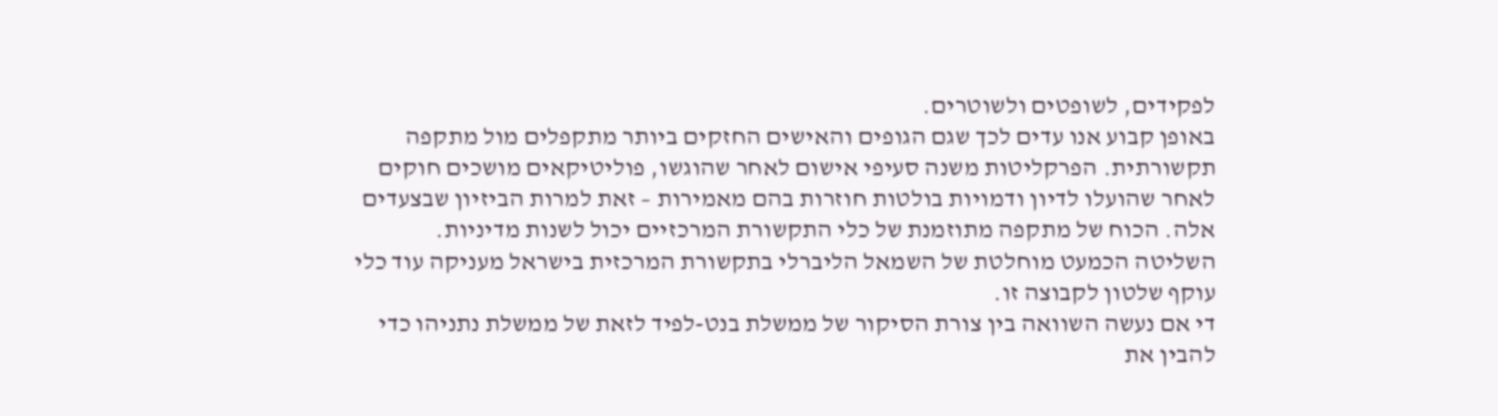לפקידים, לשופטים ולשוטרים.
באופן קבוע אנו עדים לכך שגם הגופים והאישים החזקים ביותר מתקפלים מול מתקפה תקשורתית. הפרקליטות משנה סעיפי אישום לאחר שהוגשו, פוליטיקאים מושכים חוקים לאחר שהועלו לדיון ודמויות בולטות חוזרות בהם מאמירות – זאת למרות הביזיון שבצעדים אלה. הכוח של מתקפה מתוזמנת של כלי התקשורת המרכזיים יכול לשנות מדיניות. השליטה הכמעט מוחלטת של השמאל הליברלי בתקשורת המרכזית בישראל מעניקה עוד כלי עוקף שלטון לקבוצה זו.
די אם נעשה השוואה בין צורת הסיקור של ממשלת בנט-לפיד לזאת של ממשלת נתניהו כדי להבין את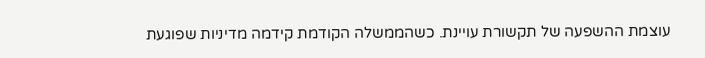עוצמת ההשפעה של תקשורת עויינת. כשהממשלה הקודמת קידמה מדיניות שפוגעת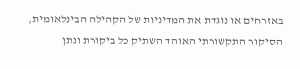באזרחים או נוגדת את המדיניות של הקהילה הבינלאומית, הסיקור התקשורתי האוהד השתיק כל ביקורת ונתן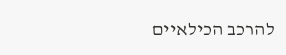להרכב הכילאיים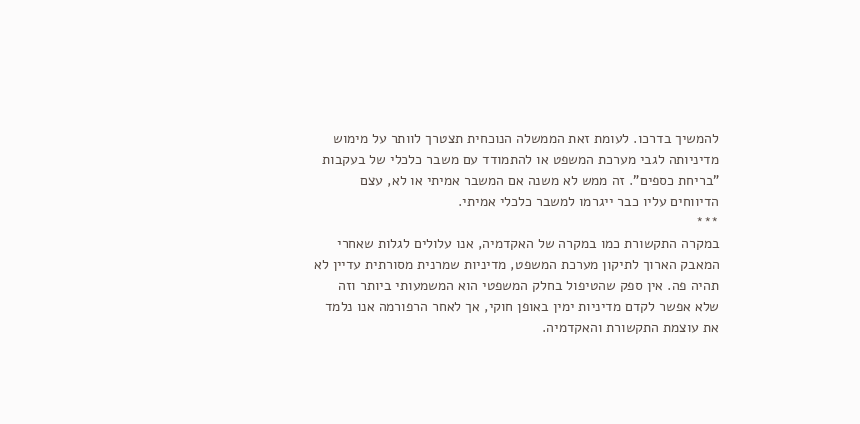להמשיך בדרכו. לעומת זאת הממשלה הנוכחית תצטרך לוותר על מימוש מדיניותה לגבי מערכת המשפט או להתמודד עם משבר כלכלי של בעקבות "בריחת כספים". זה ממש לא משנה אם המשבר אמיתי או לא, עצם הדיווחים עליו כבר ייגרמו למשבר כלכלי אמיתי.
***
במקרה התקשורת כמו במקרה של האקדמיה, אנו עלולים לגלות שאחרי המאבק הארוך לתיקון מערכת המשפט, מדיניות שמרנית מסורתית עדיין לא תהיה פה. אין ספק שהטיפול בחלק המשפטי הוא המשמעותי ביותר וזה שלא אפשר לקדם מדיניות ימין באופן חוקי, אך לאחר הרפורמה אנו נלמד את עוצמת התקשורת והאקדמיה.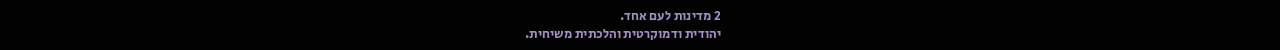2 מדינות לעם אחד.
יהודית ודמוקרטית והלכתית משיחית.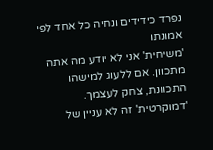נפרד כידידים ונחיה כל אחד לפי אמונתו
'משיחית' אני לא יודע מה אתה מתכוון. אם ללעוג למישהו התכוונת, צחק לעצמך.
'דמוקרטית' זה לא עניין של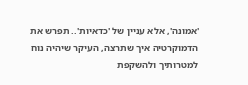'אמונה', אלא עניין של 'כדאיות'.. תפרש את הדמוקרטיה איך שתרצה, העיקר שיהיה נוח למטרותיך ולהשקפת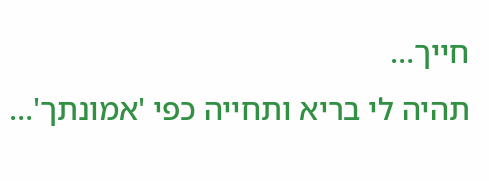חייך…
תהיה לי בריא ותחייה כפי 'אמונתך'…